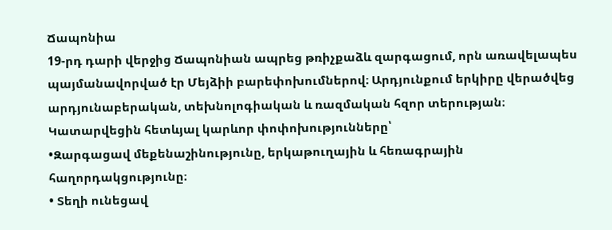Ճապոնիա
19-րդ դարի վերջից Ճապոնիան ապրեց թռիչքաձև զարգացում, որն առավելապես պայմանավորված էր Մեյձիի բարեփոխումներով։ Արդյունքում երկիրը վերածվեց արդյունաբերական, տեխնոլոգիական և ռազմական հզոր տերության։ Կատարվեցին հետևյալ կարևոր փոփոխությունները՝
•Զարգացավ մեքենաշինությունը, երկաթուղային և հեռագրային հաղորդակցությունը։
• Տեղի ունեցավ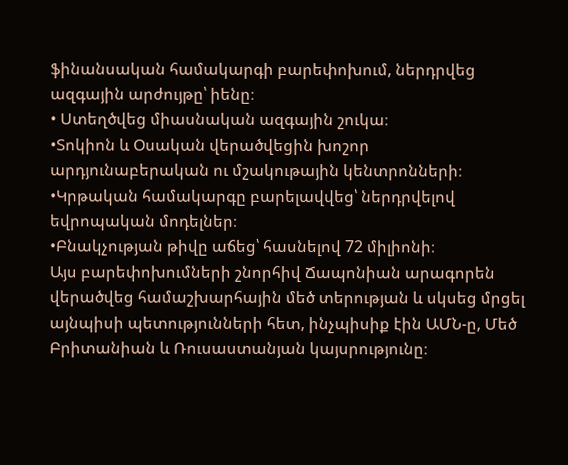ֆինանսական համակարգի բարեփոխում, ներդրվեց ազգային արժույթը՝ իենը։
• Ստեղծվեց միասնական ազգային շուկա։
•Տոկիոն և Օսական վերածվեցին խոշոր արդյունաբերական ու մշակութային կենտրոնների։
•Կրթական համակարգը բարելավվեց՝ ներդրվելով եվրոպական մոդելներ։
•Բնակչության թիվը աճեց՝ հասնելով 72 միլիոնի։
Այս բարեփոխումների շնորհիվ Ճապոնիան արագորեն վերածվեց համաշխարհային մեծ տերության և սկսեց մրցել այնպիսի պետությունների հետ, ինչպիսիք էին ԱՄՆ-ը, Մեծ Բրիտանիան և Ռուսաստանյան կայսրությունը։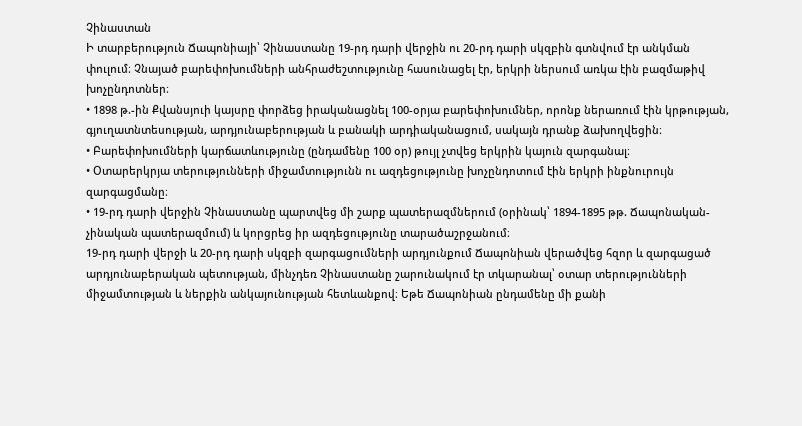Չինաստան
Ի տարբերություն Ճապոնիայի՝ Չինաստանը 19-րդ դարի վերջին ու 20-րդ դարի սկզբին գտնվում էր անկման փուլում։ Չնայած բարեփոխումների անհրաժեշտությունը հասունացել էր, երկրի ներսում առկա էին բազմաթիվ խոչընդոտներ։
• 1898 թ.-ին Քվանսյուի կայսրը փորձեց իրականացնել 100-օրյա բարեփոխումներ, որոնք ներառում էին կրթության, գյուղատնտեսության, արդյունաբերության և բանակի արդիականացում, սակայն դրանք ձախողվեցին։
• Բարեփոխումների կարճատևությունը (ընդամենը 100 օր) թույլ չտվեց երկրին կայուն զարգանալ։
• Օտարերկրյա տերությունների միջամտությունն ու ազդեցությունը խոչընդոտում էին երկրի ինքնուրույն զարգացմանը։
• 19-րդ դարի վերջին Չինաստանը պարտվեց մի շարք պատերազմներում (օրինակ՝ 1894-1895 թթ. Ճապոնական-չինական պատերազմում) և կորցրեց իր ազդեցությունը տարածաշրջանում։
19-րդ դարի վերջի և 20-րդ դարի սկզբի զարգացումների արդյունքում Ճապոնիան վերածվեց հզոր և զարգացած արդյունաբերական պետության, մինչդեռ Չինաստանը շարունակում էր տկարանալ՝ օտար տերությունների միջամտության և ներքին անկայունության հետևանքով։ Եթե Ճապոնիան ընդամենը մի քանի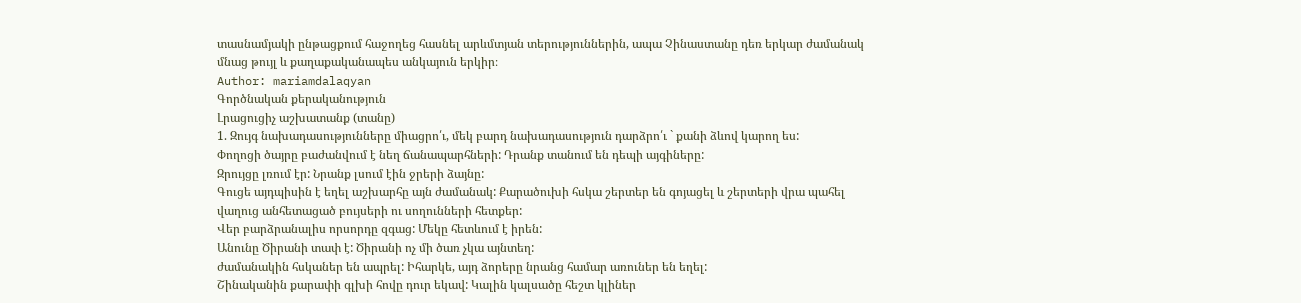տասնամյակի ընթացքում հաջողեց հասնել արևմտյան տերություններին, ապա Չինաստանը դեռ երկար ժամանակ մնաց թույլ և քաղաքականապես անկայուն երկիր։
Author: mariamdalaqyan
Գործնական քերականություն
Լրացուցիչ աշխատանք (տանը)
1. Զույգ նախադասությունները միացրո՛ւ, մեկ բարդ նախադասություն դարձրո՛ւ ` քանի ձևով կարող ես:
Փողոցի ծայրը բաժանվում է նեղ ճանապարհների: Դրանք տանում են դեպի այգիները:
Զրույցը լռում էր: Նրանք լսում էին ջրերի ձայնը:
Գուցե այդպիսին է եղել աշխարհը այն ժամանակ: Քարածուխի հսկա շերտեր են գոյացել և շերտերի վրա պահել վաղուց անհետացած բույսերի ու սողունների հետքեր:
Վեր բարձրանալիս որսորդը զգաց: Մեկը հետևում է իրեն:
Անունը Ծիրանի տափ է: Ծիրանի ոչ մի ծառ չկա այնտեղ:
ժամանակին հսկաներ են ապրել: Իհարկե, այդ ձորերը նրանց համար առուներ են եղել:
Շինականին քարափի գլխի հովը դուր եկավ: Կալին կալսածը հեշտ կլիներ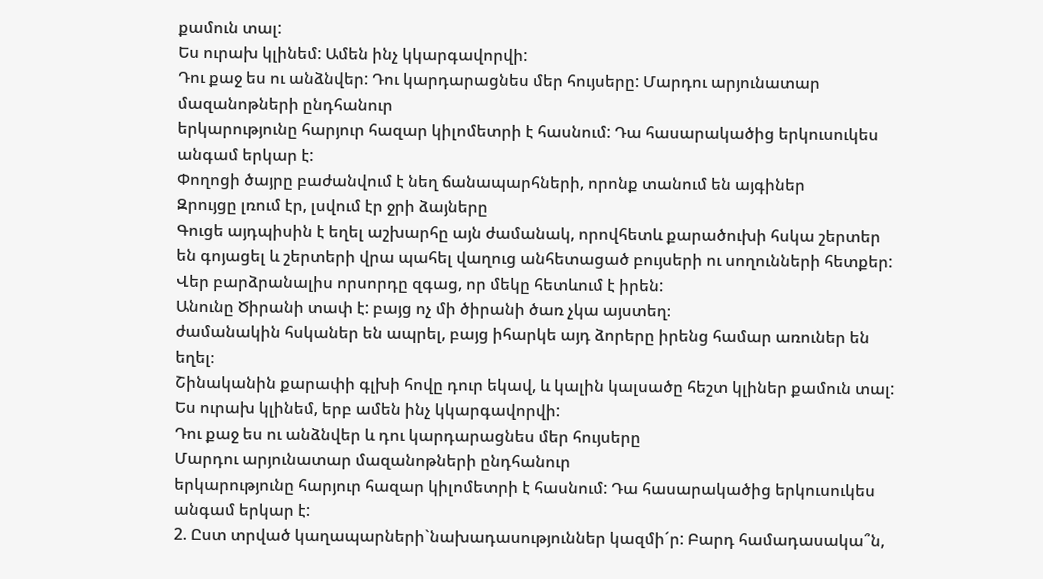քամուն տալ:
Ես ուրախ կլինեմ: Ամեն ինչ կկարգավորվի:
Դու քաջ ես ու անձնվեր: Դու կարդարացնես մեր հույսերը: Մարդու արյունատար մազանոթների ընդհանուր
երկարությունը հարյուր հազար կիլոմետրի է հասնում: Դա հասարակածից երկուսուկես անգամ երկար է:
Փողոցի ծայրը բաժանվում է նեղ ճանապարհների, որոնք տանում են այգիներ
Զրույցը լռում էր, լսվում էր ջրի ձայները
Գուցե այդպիսին է եղել աշխարհը այն ժամանակ, որովհետև քարածուխի հսկա շերտեր են գոյացել և շերտերի վրա պահել վաղուց անհետացած բույսերի ու սողունների հետքեր:
Վեր բարձրանալիս որսորդը զգաց, որ մեկը հետևում է իրեն:
Անունը Ծիրանի տափ է: բայց ոչ մի ծիրանի ծառ չկա այստեղ։
ժամանակին հսկաներ են ապրել, բայց իհարկե այդ ձորերը իրենց համար առուներ են եղել։
Շինականին քարափի գլխի հովը դուր եկավ, և կալին կալսածը հեշտ կլիներ քամուն տալ:
Ես ուրախ կլինեմ, երբ ամեն ինչ կկարգավորվի:
Դու քաջ ես ու անձնվեր և դու կարդարացնես մեր հույսերը
Մարդու արյունատար մազանոթների ընդհանուր
երկարությունը հարյուր հազար կիլոմետրի է հասնում: Դա հասարակածից երկուսուկես անգամ երկար է:
2. Ըստ տրված կաղապարների`նախադասություններ կազմի´ր: Բարդ համադասակա՞ն,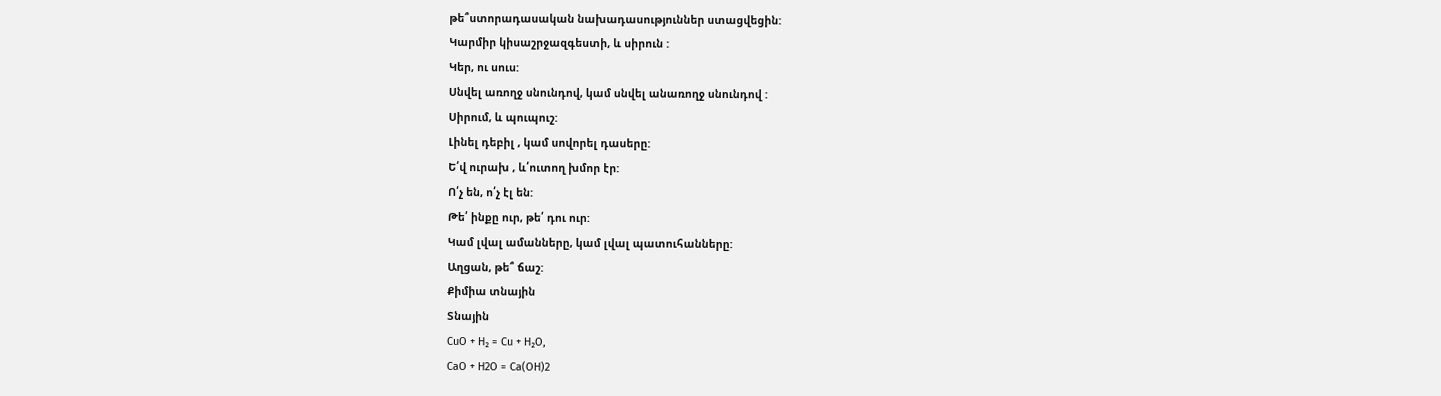թե՞ստորադասական նախադասություններ ստացվեցին:
Կարմիր կիսաշրջազգեստի, և սիրուն :
Կեր, ու սուս:
Սնվել առողջ սնունդով, կամ սնվել անառողջ սնունդով :
Սիրում, և պուպուշ:
Լինել դեբիլ , կամ սովորել դասերը:
Ե՛վ ուրախ , և՛ուտող խմոր էր:
Ո՛չ են, ո՛չ էլ են:
Թե՛ ինքը ուր, թե՛ դու ուր:
Կամ լվալ ամանները, կամ լվալ պատուհանները:
Աղցան, թե՞ ճաշ:
Քիմիա տնային
Տնային
CuO + H₂ = Cu + H₂O,
CaO + H2O = Ca(OH)2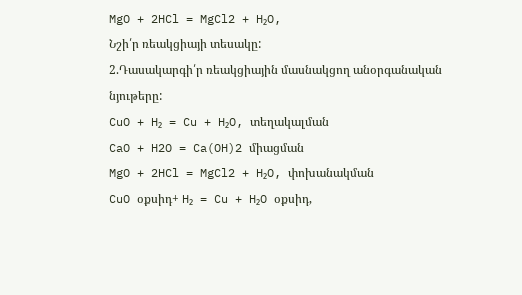MgO + 2HCl = MgCl2 + H₂O,
Նշի՛ր ռեակցիայի տեսակը:
2.Դասակարգի՛ր ռեակցիային մասնակցող անօրգանական նյութերը:
CuO + H₂ = Cu + H₂O, տեղակալման
CaO + H2O = Ca(OH)2 միացման
MgO + 2HCl = MgCl2 + H₂O, փոխանակման
CuO օքսիդ+ H₂ = Cu + H₂O օքսիդ,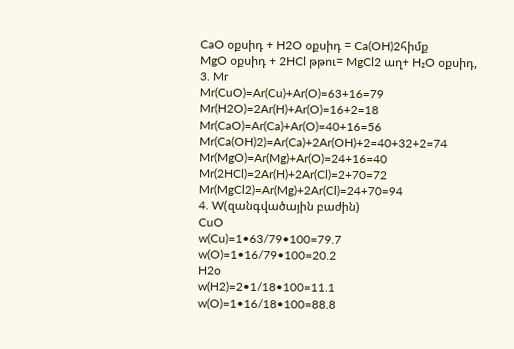CaO օքսիդ + H2O օքսիդ = Ca(OH)2հիմք
MgO օքսիդ + 2HCl թթու= MgCl2 աղ+ H₂O օքսիդ,
3. Mr
Mr(CuO)=Ar(Cu)+Ar(O)=63+16=79
Mr(H2O)=2Ar(H)+Ar(O)=16+2=18
Mr(CaO)=Ar(Ca)+Ar(O)=40+16=56
Mr(Ca(OH)2)=Ar(Ca)+2Ar(OH)+2=40+32+2=74
Mr(MgO)=Ar(Mg)+Ar(O)=24+16=40
Mr(2HCl)=2Ar(H)+2Ar(Cl)=2+70=72
Mr(MgCl2)=Ar(Mg)+2Ar(Cl)=24+70=94
4. W(զանգվածային բաժին)
CuO
w(Cu)=1•63/79•100=79.7
w(O)=1•16/79•100=20.2
H2o
w(H2)=2•1/18•100=11.1
w(O)=1•16/18•100=88.8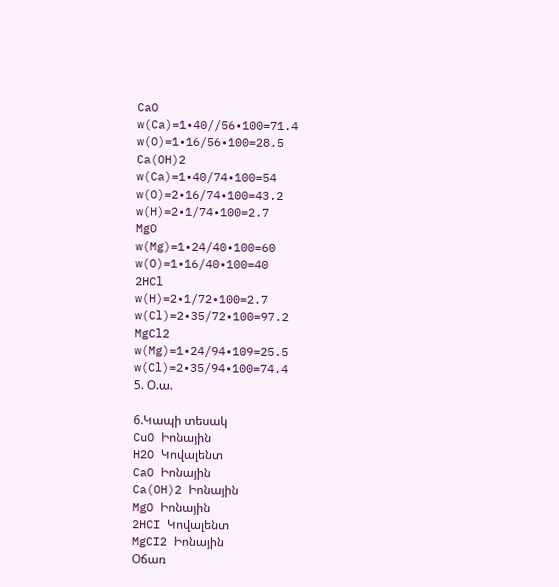CaO
w(Ca)=1•40//56•100=71.4
w(O)=1•16/56•100=28.5
Ca(OH)2
w(Ca)=1•40/74•100=54
w(O)=2•16/74•100=43.2
w(H)=2•1/74•100=2.7
MgO
w(Mg)=1•24/40•100=60
w(O)=1•16/40•100=40
2HCl
w(H)=2•1/72•100=2.7
w(Cl)=2•35/72•100=97.2
MgCl2
w(Mg)=1•24/94•109=25.5
w(Cl)=2•35/94•100=74.4
5. Օ.ա.

6.Կապի տեսակ
CuO Իոնային
H2O Կովալենտ
CaO Իոնային
Ca(OH)2 Իոնային
MgO Իոնային
2HCI Կովալենտ
MgCI2 Իոնային
Օճառ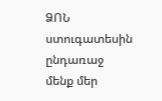ՁՈՆ ստուգատեսին ընդառաջ մենք մեր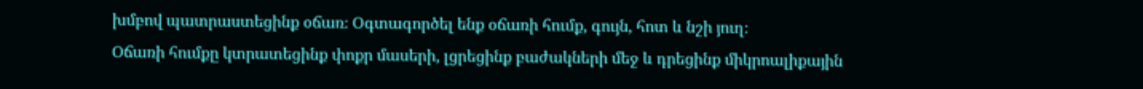խմբով պատրաստեցինք օճառ։ Օգտագործել ենք օճառի հումք, գույն, հոտ և նշի յուղ։
Օճառի հումքը կտրատեցինք փոքր մասերի, լցրեցինք բաժակների մեջ և դրեցինք միկրոալիքային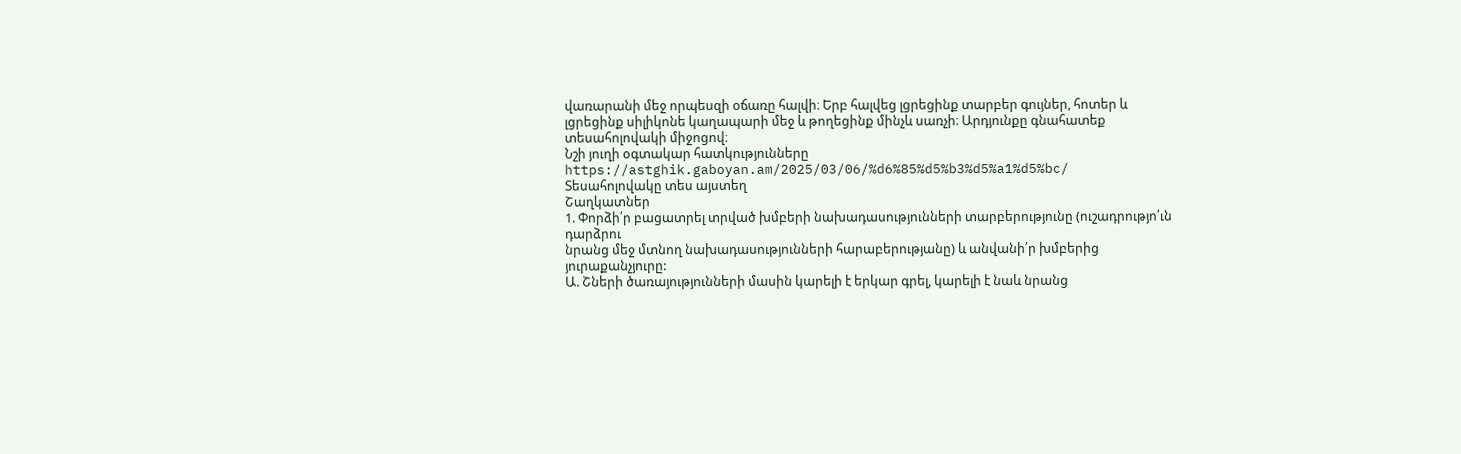վառարանի մեջ որպեսզի օճառը հալվի։ Երբ հալվեց լցրեցինք տարբեր գույներ, հոտեր և լցրեցինք սիլիկոնե կաղապարի մեջ և թողեցինք մինչև սառչի։ Արդյունքը գնահատեք տեսահոլովակի միջոցով։
Նշի յուղի օգտակար հատկությունները
https://astghik.gaboyan.am/2025/03/06/%d6%85%d5%b3%d5%a1%d5%bc/
Տեսահոլովակը տես այստեղ
Շաղկատներ
1. Փորձի՛ր բացատրել տրված խմբերի նախադասությունների տարբերությունը (ուշադրությո՛ւն դարձրու
նրանց մեջ մտնող նախադասությունների հարաբերությանը) և անվանի՛ր խմբերից յուրաքանչյուրը:
Ա. Շների ծառայությունների մասին կարելի է երկար գրել, կարելի է նաև նրանց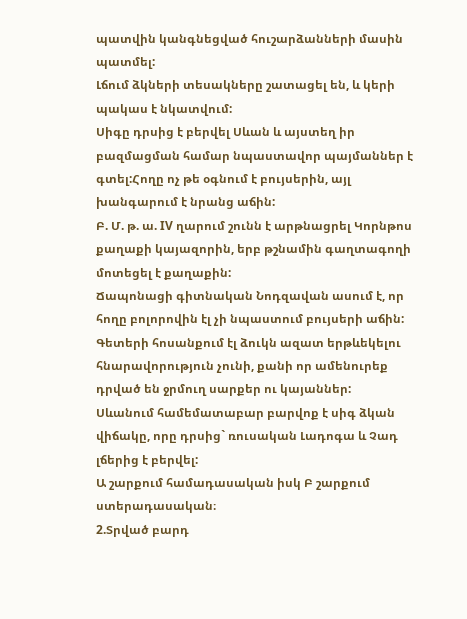պատվին կանգնեցված հուշարձանների մասին պատմել:
Լճում ձկների տեսակները շատացել են, և կերի պակաս է նկատվում:
Սիգը դրսից է բերվել Սևան և այստեղ իր բազմացման համար նպաստավոր պայմաններ է գտել:Հողը ոչ թե օգնում է բույսերին, այլ խանգարում է նրանց աճին:
Բ. Մ. թ. ա. IV ղարում շունն է արթնացրել Կորնթոս քաղաքի կայազորին, երբ թշնամին գաղտագողի մոտեցել է քաղաքին:
Ճապոնացի գիտնական Նոդզավան ասում է, որ հողը բոլորովին էլ չի նպաստում բույսերի աճին:
Գետերի հոսանքում էլ ձուկն ազատ երթևեկելու հնարավորություն չունի, քանի որ ամենուրեք դրված են ջրմուղ սարքեր ու կայաններ:
Սևանում համեմատաբար բարվոք է սիգ ձկան վիճակը, որը դրսից` ռուսական Լադոգա և Չադ լճերից է բերվել:
Ա շարքում համադասական իսկ Բ շարքում ստերադասական։
2.Տրված բարդ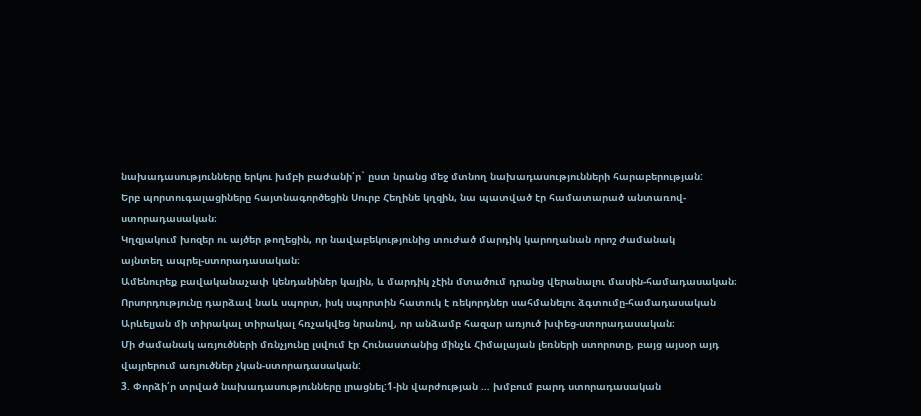նախադասությունները երկու խմբի բաժանի՛ր` ըստ նրանց մեջ մտնող նախադասությունների հարաբերության:
Երբ պորտուգալացիները հայտնագործեցին Սուրբ Հեղինե կղզին, նա պատված էր համատարած անտառով-ստորադասական։
Կղզյակում խոզեր ու այծեր թողեցին, որ նավաբեկությունից տուժած մարդիկ կարողանան որոշ ժամանակ
այնտեղ ապրել-ստորադասական։
Ամենուրեք բավականաչափ կենդանիներ կային, և մարդիկ չէին մտածում դրանց վերանալու մասին-համադասական։
Որսորդությունը դարձավ նաև սպորտ, իսկ սպորտին հատուկ է ռեկորդներ սահմանելու ձգտումը-համադասական
Արևելյան մի տիրակալ տիրակալ հռչակվեց նրանով, որ անձամբ հազար առյուծ խփեց-ստորադասական։
Մի ժամանակ առյուծների մռնչյունը լսվում էր Հունաստանից մինչև Հիմալայան լեռների ստորոտը, բայց այսօր այդ վայրերում առյուծներ չկան-ստորադասական:
3. Փորձի՛ր տրված նախադասությունները լրացնել:1-ին վարժության … խմբում բարդ ստորադասական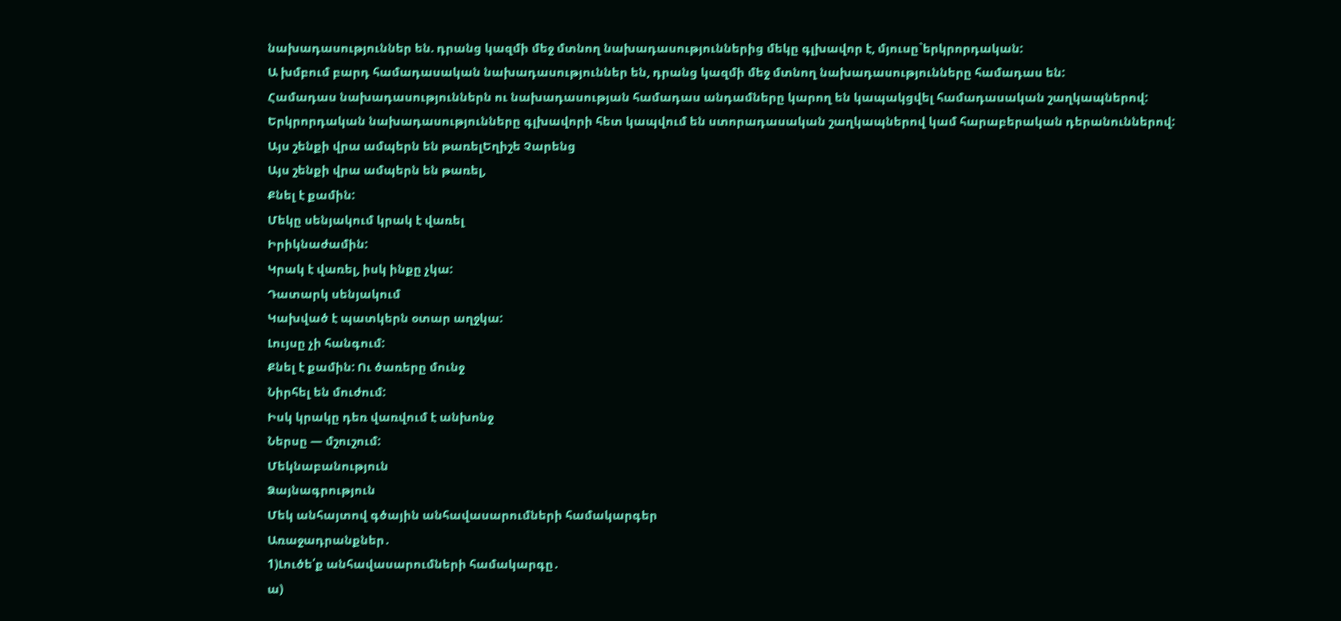նախադասություններ են. դրանց կազմի մեջ մտնող նախադասություններից մեկը գլխավոր է, մյուսը`երկրորդական:
Ա խմբում բարդ համադասական նախադասություններ են, դրանց կազմի մեջ մտնող նախադասությունները համադաս են:
Համադաս նախադասություններն ու նախադասության համադաս անդամները կարող են կապակցվել համադասական շաղկապներով:
Երկրորդական նախադասությունները գլխավորի հետ կապվում են ստորադասական շաղկապներով կամ հարաբերական դերանուններով:
Այս շենքի վրա ամպերն են թառելԵղիշե Չարենց
Այս շենքի վրա ամպերն են թառել,
Քնել է քամին:
Մեկը սենյակում կրակ է վառել
Իրիկնաժամին:
Կրակ է վառել, իսկ ինքը չկա:
Դատարկ սենյակում
Կախված է պատկերն օտար աղջկա:
Լույսը չի հանգում:
Քնել է քամին: Ու ծառերը մունջ
Նիրհել են մուժում:
Իսկ կրակը դեռ վառվում է անխոնջ
Ներսը — մշուշում:
Մեկնաբանություն
Ձայնագրություն
Մեկ անհայտով գծային անհավասարումների համակարգեր
Առաջադրանքներ․
1)Լուծե՛ք անհավասարումների համակարգը․
ա)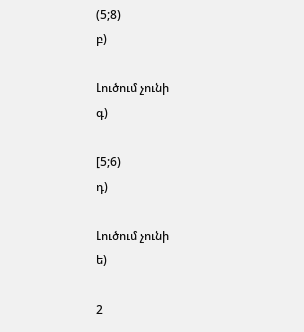(5;8)
բ)

Լուծում չունի
գ)

[5;6)
դ)

Լուծում չունի
ե)

2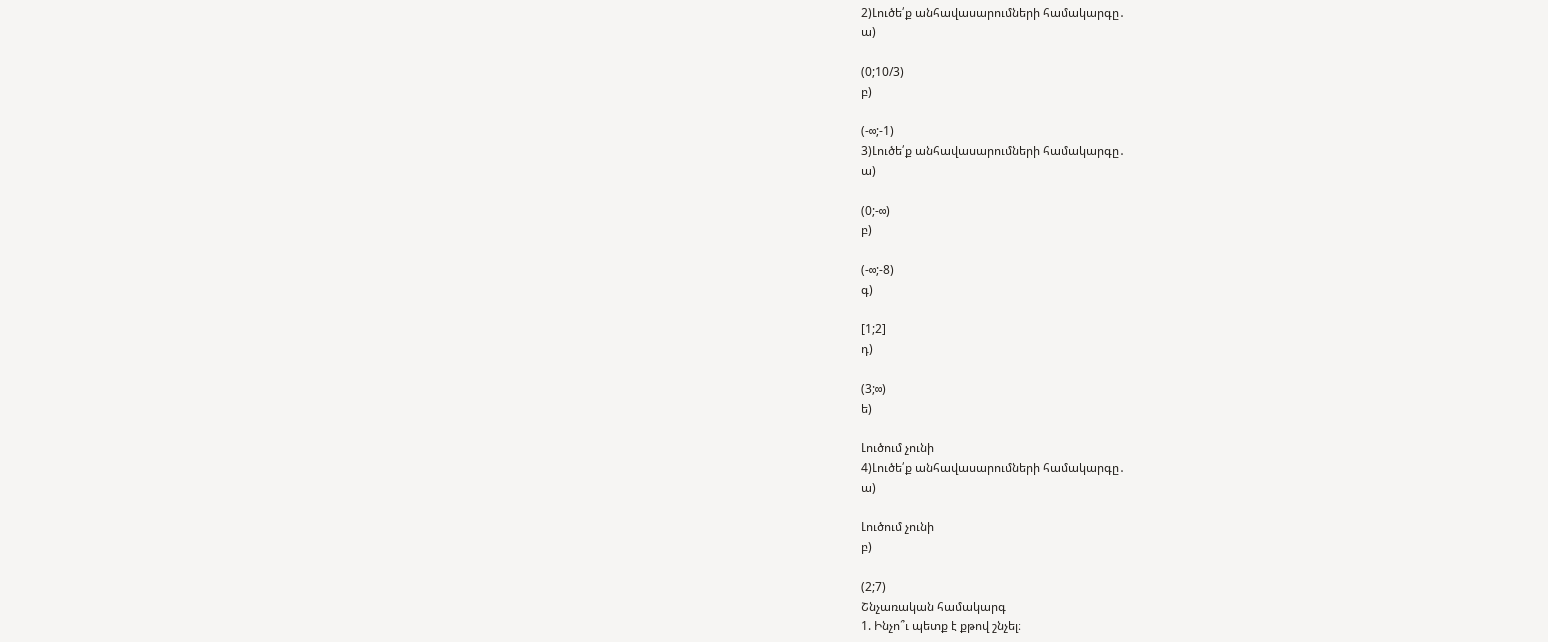2)Լուծե՛ք անհավասարումների համակարգը․
ա)

(0;10/3)
բ)

(-∞;-1)
3)Լուծե՛ք անհավասարումների համակարգը․
ա)

(0;-∞)
բ)

(-∞;-8)
գ)

[1;2]
դ)

(3;∞)
ե)

Լուծում չունի
4)Լուծե՛ք անհավասարումների համակարգը․
ա)

Լուծում չունի
բ)

(2;7)
Շնչառական համակարգ
1. Ինչո՞ւ պետք է քթով շնչել։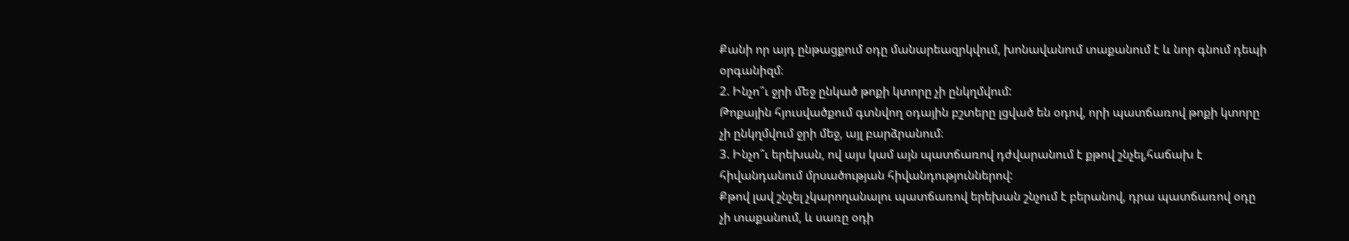Քանի որ այդ ընթացքում օդը մանարեազրկվում, խոնավանում տաքանում է և նոր գնում դեպի օրգանիզմ։
2. Ինչո՞ւ ջրի ﬔջ ընկած թոքի կտորը չի ընկղմվում:
Թոքային հյուսվածքում գտնվող օդային բշտերը լցված են օդով, որի պատճառով թոքի կտորը չի ընկղմվում ջրի մեջ, այլ բարձրանում։
3. Ինչո՞ւ երեխան, ով այս կամ այն պատճառով դժվարանում է քթով շնչել,հաճախ է հիվանդանում մրսածության հիվանդություններով:
Քթով լավ շնչել չկարողանալու պատճառով երեխան շնչում է բերանով, դրա պատճառով օդը չի տաքանում, և սառը օդի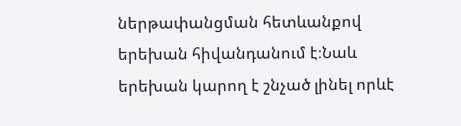ներթափանցման հետևանքով երեխան հիվանդանում է։Նաև երեխան կարող է շնչած լինել որևէ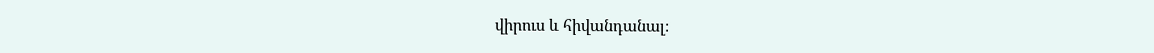վիրուս և հիվանդանալ։